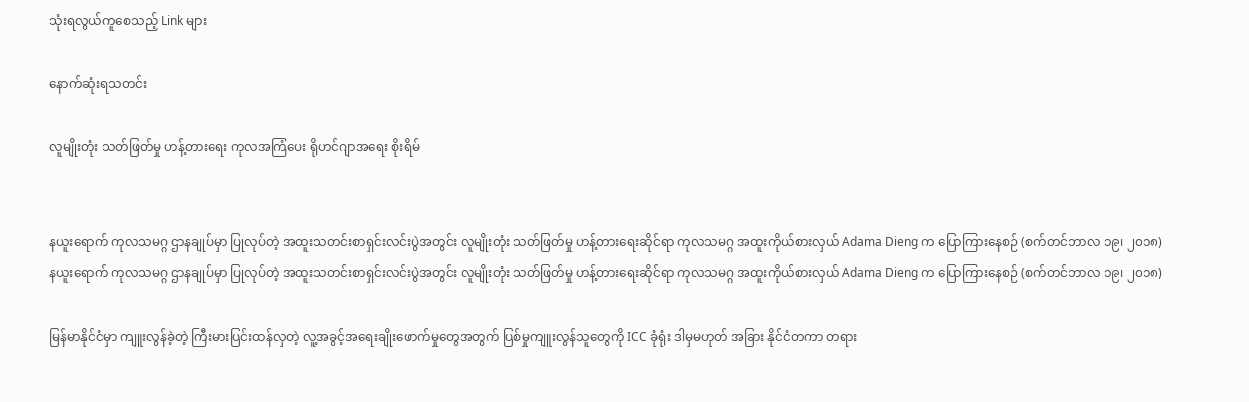သုံးရလွယ်ကူစေသည့် Link များ

နောက်ဆုံးရသတင်း

လူမျိုးတုံး သတ်ဖြတ်မှု ဟန့်တားရေး ကုလအကြံပေး ရိုဟင်ဂျာအရေး စိုးရိမ်


နယူးရောက် ကုလသမဂ္ဂ ဌာနချုပ်မှာ ပြုလုပ်တဲ့ အထူးသတင်းစာရှင်းလင်းပွဲအတွင်း လူမျိုးတုံး သတ်ဖြတ်မှု ဟန့်တားရေးဆိုင်ရာ ကုလသမဂ္ဂ အထူးကိုယ်စားလှယ် Adama Dieng က ပြောကြားနေစဉ် (စက်တင်ဘာလ ၁၉၊ ၂၀၁၈)
နယူးရောက် ကုလသမဂ္ဂ ဌာနချုပ်မှာ ပြုလုပ်တဲ့ အထူးသတင်းစာရှင်းလင်းပွဲအတွင်း လူမျိုးတုံး သတ်ဖြတ်မှု ဟန့်တားရေးဆိုင်ရာ ကုလသမဂ္ဂ အထူးကိုယ်စားလှယ် Adama Dieng က ပြောကြားနေစဉ် (စက်တင်ဘာလ ၁၉၊ ၂၀၁၈)

မြန်မာနိုင်ငံမှာ ကျူးလွန်ခဲ့တဲ့ ကြီးမားပြင်းထန်လှတဲ့ လူ့အခွင့်အရေးချိုးဖောက်မှုတွေအတွက် ပြစ်မှုကျူးလွန်သူတွေကို ICC ခုံရုံး ဒါမှမဟုတ် အခြား နိုင်ငံတကာ တရား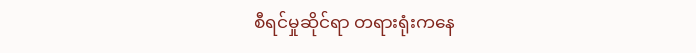စီရင်မှုဆိုင်ရာ တရားရုံးကနေ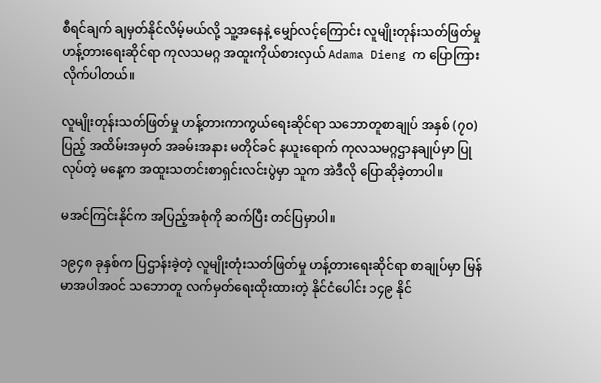စီရင်ချက် ချမှတ်နိုင်လိမ့်မယ်လို့ သူ့အနေနဲ့ မျှော်လင့်ကြောင်း လူမျိုးတုန်းသတ်ဖြတ်မှု ဟန့်တားရေးဆိုင်ရာ ကုလသမဂ္ဂ အထူးကိုယ်စားလှယ် Adama Dieng က ပြောကြားလိုက်ပါတယ်။

လူမျိုးတုန်းသတ်ဖြတ်မှု ဟန့်တားကာကွယ်ရေးဆိုင်ရာ သဘောတူစာချုပ် အနှစ် (၇၀) ပြည့် အထိမ်းအမှတ် အခမ်းအနား မတိုင်ခင် နယူးရောက် ကုလသမဂ္ဂဌာနချုပ်မှာ ပြုလုပ်တဲ့ မနေ့က အထူးသတင်းစာရှင်းလင်းပွဲမှာ သူက အဲဒီလို ပြောဆိုခဲ့တာပါ။

မအင်ကြင်းနိုင်က အပြည့်အစုံကို ဆက်ပြီး တင်ပြမှာပါ။

၁၉၄၈ ခုနှစ်က ပြဌာန်းခဲ့တဲ့ လူမျိုးတုံးသတ်ဖြတ်မှု ဟန့်တားရေးဆိုင်ရာ စာချုပ်မှာ မြန်မာအပါအဝင် သဘောတူ လက်မှတ်ရေးထိုးထားတဲ့ နိုင်ငံပေါင်း ၁၄၉ နိုင်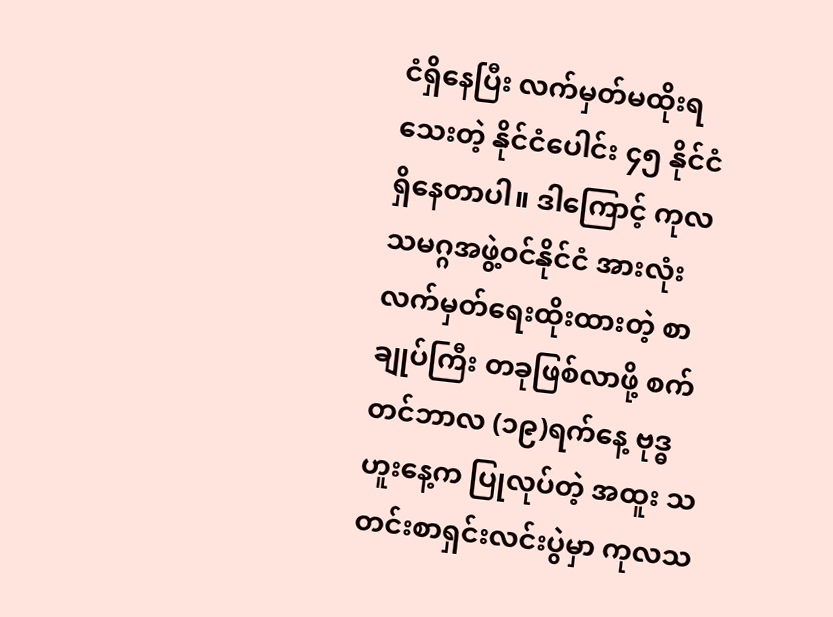ငံရှိနေပြီး လက်မှတ်မထိုးရသေးတဲ့ နိုင်ငံပေါင်း ၄၅ နိုင်ငံ ရှိနေတာပါ။ ဒါကြောင့် ကုလသမဂ္ဂအဖွဲ့ဝင်နိုင်ငံ အားလုံး လက်မှတ်ရေးထိုးထားတဲ့ စာချုပ်ကြီး တခုဖြစ်လာဖို့ စက်တင်ဘာလ (၁၉)ရက်နေ့ ဗုဒ္ဓဟူးနေ့က ပြုလုပ်တဲ့ အထူး သတင်းစာရှင်းလင်းပွဲမှာ ကုလသ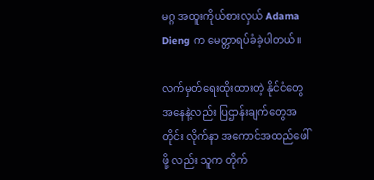မဂ္ဂ အထူးကိုယ်စားလှယ် Adama Dieng က မေတ္တာရပ်ခံခဲ့ပါတယ်။

လက်မှတ်ရေးထိုးထားတဲ့ နိုင်ငံတွေအနေနဲ့လည်း ပြဌာန်းချက်တွေအတိုင်း လိုက်နာ အကောင်အထည်ဖေါ်ဖို့ လည်း သူက တိုက်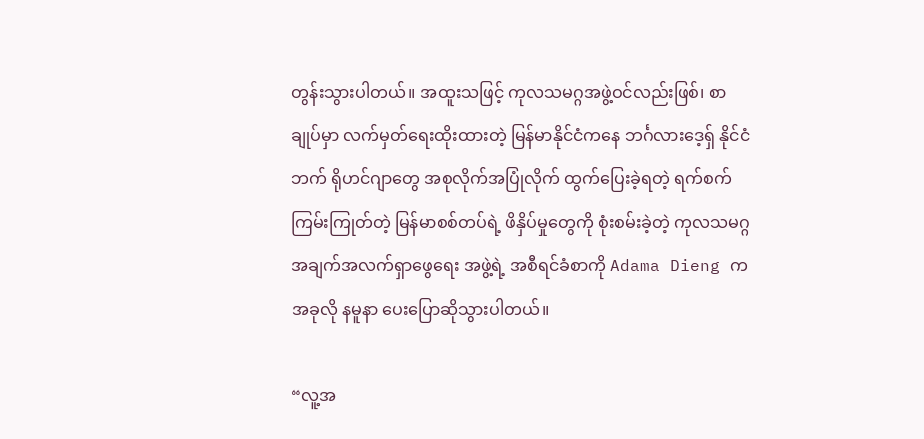တွန်းသွားပါတယ်။ အထူးသဖြင့် ကုလသမဂ္ဂအဖွဲ့ဝင်လည်းဖြစ်၊ စာချုပ်မှာ လက်မှတ်ရေးထိုးထားတဲ့ မြန်မာနိုင်ငံကနေ ဘင်္ဂလားဒေ့ရှ် နိုင်ငံဘက် ရိုဟင်ဂျာတွေ အစုလိုက်အပြုံလိုက် ထွက်ပြေးခဲ့ရတဲ့ ရက်စက်ကြမ်းကြုတ်တဲ့ မြန်မာစစ်တပ်ရဲ့ ဖိနှိပ်မှုတွေကို စုံးစမ်းခဲ့တဲ့ ကုလသမဂ္ဂ အချက်အလက်ရှာဖွေရေး အဖွဲ့ရဲ့ အစီရင်ခံစာကို Adama Dieng က အခုလို နမူနာ ပေးပြောဆိုသွားပါတယ်။

“လူ့အ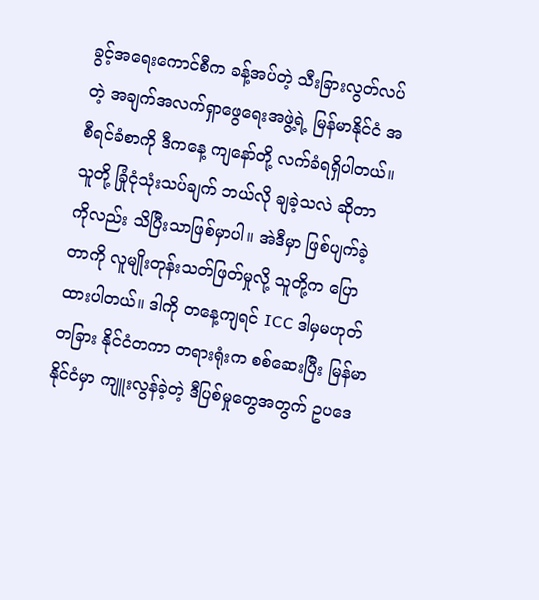ခွင့်အရေးကောင်စီက ခန့်အပ်တဲ့ သီးခြားလွတ်လပ်တဲ့ အချက်အလက်ရှာဖွေရေးအဖွဲ့ရဲ့ မြန်မာနိုင်ငံ အစီရင်ခံစာကို ဒီကနေ့ ကျနော်တို့ လက်ခံရရှိပါတယ်။ သူတို့ ခြုံငုံသုံးသပ်ချက် ဘယ်လို ချခဲ့သလဲ ဆိုတာကိုလည်း သိပြီးသာဖြစ်မှာပါ။ အဲဒီမှာ ဖြစ်ပျက်ခဲ့တာကို လူမျိုးတုန်းသတ်ဖြတ်မှုလို့ သူတို့က ပြောထားပါတယ်။ ဒါကို တနေ့ကျရင် ICC ဒါမှမဟုတ် တခြား နိုင်ငံတကာ တရားရုံးက စစ်ဆေးပြီး မြန်မာနိုင်ငံမှာ ကျူးလွန်ခဲ့တဲ့ ဒီပြစ်မှုတွေအတွက် ဥပဒေ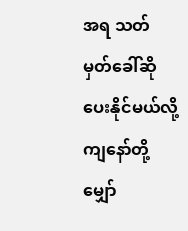အရ သတ်မှတ်ခေါ်ဆိုပေးနိုင်မယ်လို့ ကျနော်တို့ မျှော်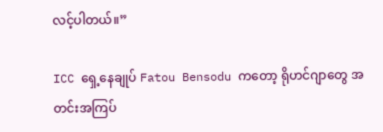လင့်ပါတယ်။”

ICC ရှေ့နေချုပ် Fatou Bensodu ကတော့ ရိုဟင်ဂျာတွေ အတင်းအကြပ်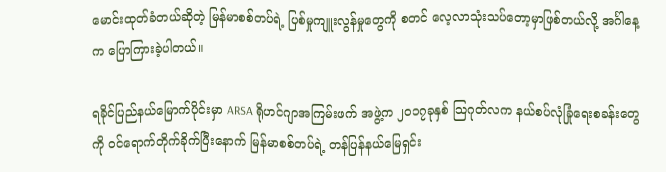မောင်းထုတ်ခံတယ်ဆိုတဲ့ မြန်မာစစ်တပ်ရဲ့ ပြစ်မှုကျူးလွန်မှုတွေကို စတင် လေ့လာသုံးသပ်တော့မှာဖြစ်တယ်လို့ အင်္ဂါနေ့က ပြောကြားခဲ့ပါတယ်။

ရခိုင်ပြည်နယ်မြောက်ပိုင်းမှာ ARSA ရိုဟင်ဂျာအကြမ်းဖက် အဖွဲ့က ၂၀၁၇ခုနှစ် သြဂုတ်လက နယ်စပ်လုံခြုံရေးစခန်းတွေကို ဝင်ရောက်တိုက်ခိုက်ပြီးနောက် မြန်မာစစ်တပ်ရဲ့ တန်ပြန်နယ်မြေရှင်း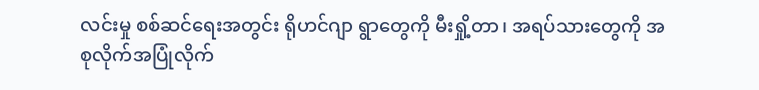လင်းမှု စစ်ဆင်ရေးအတွင်း ရိုဟင်ဂျာ ရွာတွေကို မီးရှို့တာ၊ အရပ်သားတွေကို အစုလိုက်အပြုံလိုက်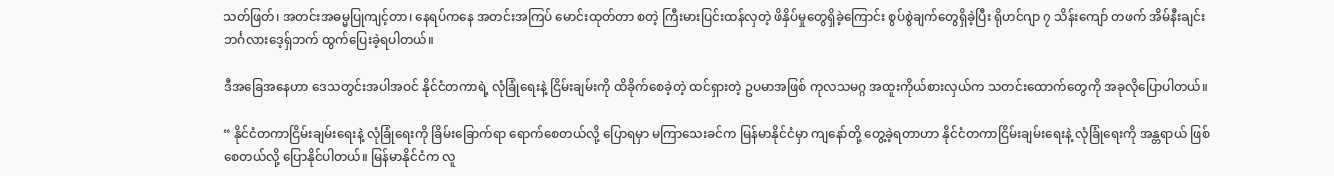သတ်ဖြတ်၊ အတင်းအဓမ္မပြုကျင့်တာ၊ နေရပ်ကနေ အတင်းအကြပ် မောင်းထုတ်တာ စတဲ့ ကြီးမားပြင်းထန်လှတဲ့ ဖိနှိပ်မှုတွေရှိခဲ့ကြောင်း စွပ်စွဲချက်တွေရှိခဲ့ပြီး ရိုဟင်ဂျာ ၇ သိန်းကျော် တဖက် အိမ်နီးချင်း ဘင်္ဂလားဒေ့ရှ်ဘက် ထွက်ပြေးခဲ့ရပါတယ်။

ဒီအခြေအနေဟာ ဒေသတွင်းအပါအဝင် နိုင်ငံတကာရဲ့ လုံခြုံရေးနဲ့ ငြိမ်းချမ်းကို ထိခိုက်စေခဲ့တဲ့ ထင်ရှားတဲ့ ဥပမာအဖြစ် ကုလသမဂ္ဂ အထူးကိုယ်စားလှယ်က သတင်းထောက်တွေကို အခုလိုပြောပါတယ်။

“ နိုင်ငံတကာငြိမ်းချမ်းရေးနဲ့ လုံခြုံရေးကို ခြိမ်းခြောက်ရာ ရောက်စေတယ်လို့ ပြောရမှာ မကြာသေးခင်က မြန်မာနိုင်ငံမှာ ကျနော်တို့ တွေ့ခဲ့ရတာဟာ နိုင်ငံတကာငြိမ်းချမ်းရေးနဲ့ လုံခြုံရေးကို အန္တရာယ် ဖြစ်စေတယ်လို့ ပြောနိုင်ပါတယ်။ မြန်မာနိုင်ငံက လူ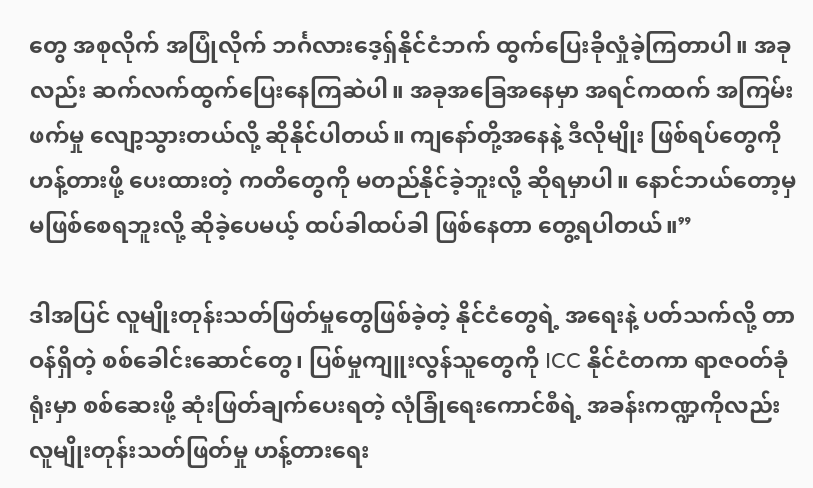တွေ အစုလိုက် အပြုံလိုက် ဘင်္ဂလားဒေ့ရှ်နိုင်ငံဘက် ထွက်ပြေးခိုလှုံခဲ့ကြတာပါ။ အခုလည်း ဆက်လက်ထွက်ပြေးနေကြဆဲပါ။ အခုအခြေအနေမှာ အရင်ကထက် အကြမ်းဖက်မှု လျော့သွားတယ်လို့ ဆိုနိုင်ပါတယ်။ ကျနော်တို့အနေနဲ့ ဒီလိုမျိုး ဖြစ်ရပ်တွေကို ဟန့်တားဖို့ ပေးထားတဲ့ ကတိတွေကို မတည်နိုင်ခဲ့ဘူးလို့ ဆိုရမှာပါ။ နောင်ဘယ်တော့မှ မဖြစ်စေရဘူးလို့ ဆိုခဲ့ပေမယ့် ထပ်ခါထပ်ခါ ဖြစ်နေတာ တွေ့ရပါတယ်။”

ဒါအပြင် လူမျိုးတုန်းသတ်ဖြတ်မှုတွေဖြစ်ခဲ့တဲ့ နိုင်ငံတွေရဲ့ အရေးနဲ့ ပတ်သက်လို့ တာဝန်ရှိတဲ့ စစ်ခေါင်းဆောင်တွေ၊ ပြစ်မှုကျူးလွန်သူတွေကို ICC နိုင်ငံတကာ ရာဇဝတ်ခုံရုံးမှာ စစ်ဆေးဖို့ ဆုံးဖြတ်ချက်ပေးရတဲ့ လုံခြုံရေးကောင်စီရဲ့ အခန်းကဏ္ဍကိုလည်း လူမျိုးတုန်းသတ်ဖြတ်မှု ဟန့်တားရေး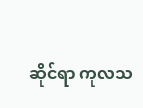ဆိုင်ရာ ကုလသ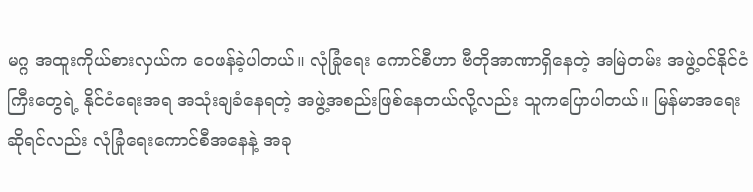မဂ္ဂ အထူးကိုယ်စားလှယ်က ဝေဖန်ခဲ့ပါတယ်။ လုံခြုံရေး ကောင်စီဟာ ဗီတိုအာဏာရှိနေတဲ့ အမြဲတမ်း အဖွဲ့ဝင်နိုင်ငံကြီးတွေရဲ့ နိုင်ငံရေးအရ အသုံးချခံနေရတဲ့ အဖွဲ့အစည်းဖြစ်နေတယ်လို့လည်း သူကပြောပါတယ်။ မြန်မာအရေးဆိုရင်လည်း လုံခြုံရေးကောင်စီအနေနဲ့ အခု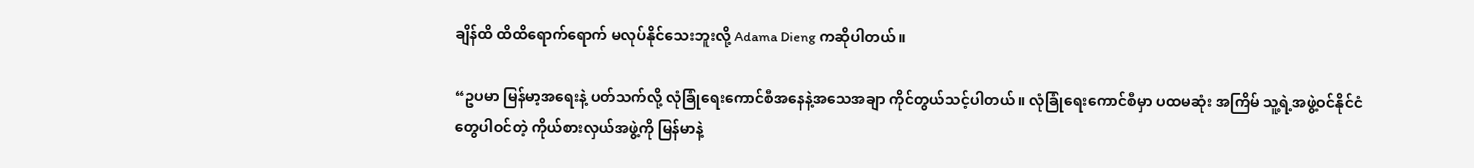ချိန်ထိ ထိထိရောက်ရောက် မလုပ်နိုင်သေးဘူးလို့ Adama Dieng ကဆိုပါတယ်။

“ဥပမာ မြန်မာ့အရေးနဲ့ ပတ်သက်လို့ လုံခြုံရေးကောင်စီအနေနဲ့အသေအချာ ကိုင်တွယ်သင့်ပါတယ်။ လုံခြုံရေးကောင်စီမှာ ပထမဆုံး အကြိမ် သူ့ရဲ့အဖွဲ့ဝင်နိုင်ငံတွေပါဝင်တဲ့ ကိုယ်စားလှယ်အဖွဲ့ကို မြန်မာနဲ့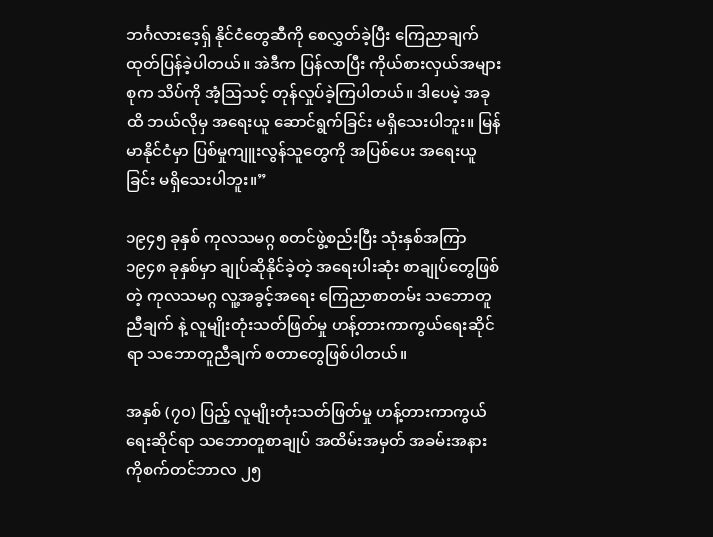ဘင်္ဂလားဒေ့ရှ် နိုင်ငံတွေဆီကို စေလွှတ်ခဲ့ပြီး ကြေညာချက် ထုတ်ပြန်ခဲ့ပါတယ်။ အဲဒီက ပြန်လာပြီး ကိုယ်စားလှယ်အများစုက သိပ်ကို အံ့သြသင့် တုန်လှုပ်ခဲ့ကြပါတယ်။ ဒါပေမဲ့ အခုထိ ဘယ်လိုမှ အရေးယူ ဆောင်ရွက်ခြင်း မရှိသေးပါဘူး။ မြန်မာနိုင်ငံမှာ ပြစ်မှုကျူးလွန်သူတွေကို အပြစ်ပေး အရေးယူခြင်း မရှိသေးပါဘူး။”

၁၉၄၅ ခုနှစ် ကုလသမဂ္ဂ စတင်ဖွဲ့စည်းပြီး သုံးနှစ်အကြာ ၁၉၄၈ ခုနှစ်မှာ ချုပ်ဆိုနိုင်ခဲ့တဲ့ အရေးပါးဆုံး စာချုပ်တွေဖြစ်တဲ့ ကုလသမဂ္ဂ လူ့အခွင့်အရေး ကြေညာစာတမ်း သဘောတူညီချက် နဲ့ လူမျိုးတုံးသတ်ဖြတ်မှု ဟန့်တားကာကွယ်ရေးဆိုင်ရာ သဘောတူညီချက် စတာတွေဖြစ်ပါတယ်။

အနှစ် (၇၀) ပြည့် လူမျိုးတုံးသတ်ဖြတ်မှု ဟန့်တားကာကွယ်ရေးဆိုင်ရာ သဘောတူစာချုပ် အထိမ်းအမှတ် အခမ်းအနားကိုစက်တင်ဘာလ ၂၅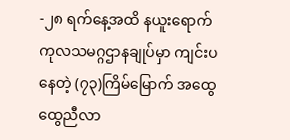-၂၈ ရက်နေ့အထိ နယူးရောက် ကုလသမဂ္ဂဌာနချုပ်မှာ ကျင်းပနေတဲ့ (၇၃)ကြိမ်မြောက် အထွေထွေညီလာ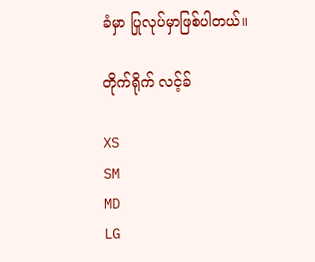ခံမှာ ပြုလုပ်မှာဖြစ်ပါတယ်။

တိုက်ရိုက် လင့်ခ်

XS
SM
MD
LG